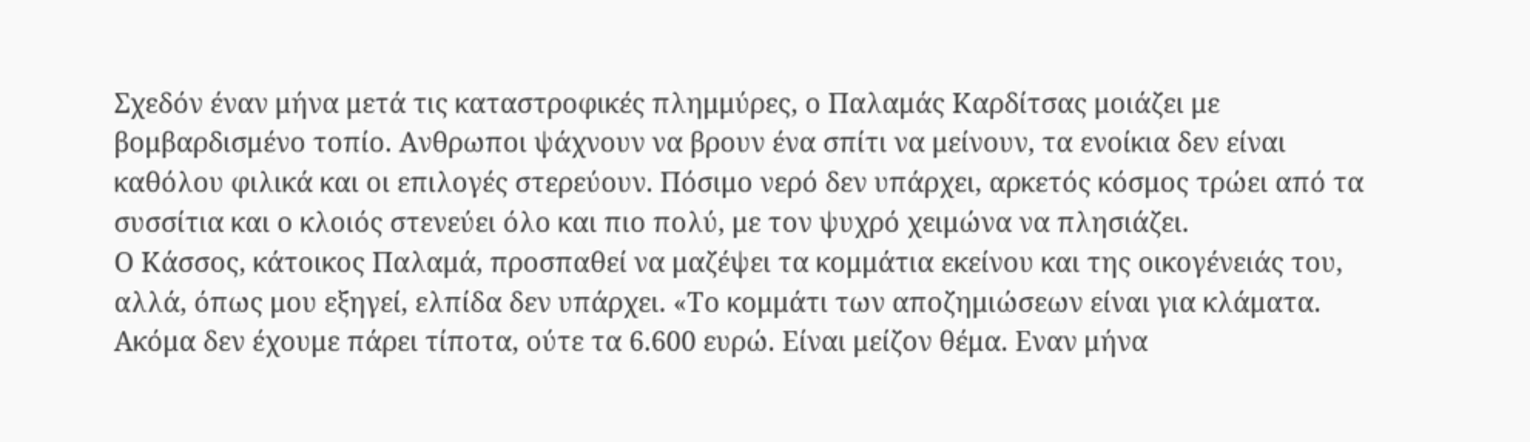Σχεδόν έναν μήνα μετά τις καταστροφικές πλημμύρες, ο Παλαμάς Καρδίτσας μοιάζει με βομβαρδισμένο τοπίο. Ανθρωποι ψάχνουν να βρουν ένα σπίτι να μείνουν, τα ενοίκια δεν είναι καθόλου φιλικά και οι επιλογές στερεύουν. Πόσιμο νερό δεν υπάρχει, αρκετός κόσμος τρώει από τα συσσίτια και ο κλοιός στενεύει όλο και πιο πολύ, με τον ψυχρό χειμώνα να πλησιάζει.
Ο Κάσσος, κάτοικος Παλαμά, προσπαθεί να μαζέψει τα κομμάτια εκείνου και της οικογένειάς του, αλλά, όπως μου εξηγεί, ελπίδα δεν υπάρχει. «Το κομμάτι των αποζημιώσεων είναι για κλάματα. Ακόμα δεν έχουμε πάρει τίποτα, ούτε τα 6.600 ευρώ. Είναι μείζον θέμα. Εναν μήνα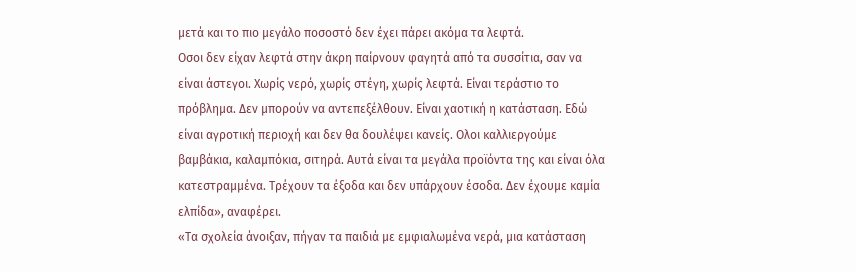μετά και το πιο μεγάλο ποσοστό δεν έχει πάρει ακόμα τα λεφτά.
Οσοι δεν είχαν λεφτά στην άκρη παίρνουν φαγητά από τα συσσίτια, σαν να είναι άστεγοι. Χωρίς νερό, χωρίς στέγη, χωρίς λεφτά. Είναι τεράστιο το πρόβλημα. Δεν μπορούν να αντεπεξέλθουν. Είναι χαοτική η κατάσταση. Εδώ είναι αγροτική περιοχή και δεν θα δουλέψει κανείς. Ολοι καλλιεργούμε βαμβάκια, καλαμπόκια, σιτηρά. Αυτά είναι τα μεγάλα προϊόντα της και είναι όλα κατεστραμμένα. Τρέχουν τα έξοδα και δεν υπάρχουν έσοδα. Δεν έχουμε καμία ελπίδα», αναφέρει.
«Τα σχολεία άνοιξαν, πήγαν τα παιδιά με εμφιαλωμένα νερά, μια κατάσταση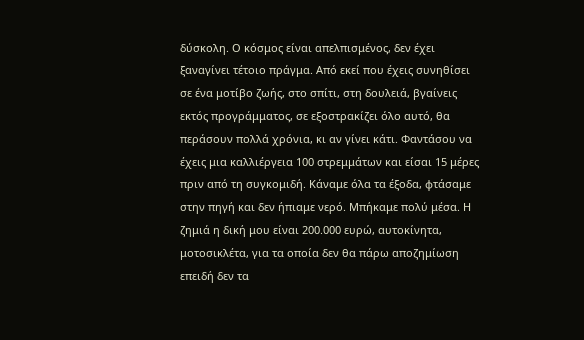δύσκολη. Ο κόσμος είναι απελπισμένος, δεν έχει ξαναγίνει τέτοιο πράγμα. Από εκεί που έχεις συνηθίσει σε ένα μοτίβο ζωής, στο σπίτι, στη δουλειά, βγαίνεις εκτός προγράμματος, σε εξοστρακίζει όλο αυτό, θα περάσουν πολλά χρόνια, κι αν γίνει κάτι. Φαντάσου να έχεις μια καλλιέργεια 100 στρεμμάτων και είσαι 15 μέρες πριν από τη συγκομιδή. Κάναμε όλα τα έξοδα, φτάσαμε στην πηγή και δεν ήπιαμε νερό. Μπήκαμε πολύ μέσα. Η ζημιά η δική μου είναι 200.000 ευρώ, αυτοκίνητα, μοτοσικλέτα, για τα οποία δεν θα πάρω αποζημίωση επειδή δεν τα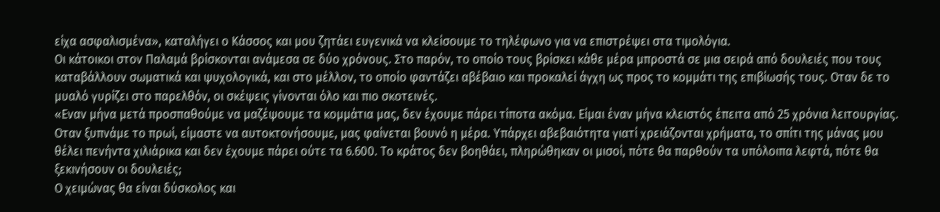είχα ασφαλισμένα», καταλήγει ο Κάσσος και μου ζητάει ευγενικά να κλείσουμε το τηλέφωνο για να επιστρέψει στα τιμολόγια.
Οι κάτοικοι στον Παλαμά βρίσκονται ανάμεσα σε δύο χρόνους. Στο παρόν, το οποίο τους βρίσκει κάθε μέρα μπροστά σε μια σειρά από δουλειές που τους καταβάλλουν σωματικά και ψυχολογικά, και στο μέλλον, το οποίο φαντάζει αβέβαιο και προκαλεί άγχη ως προς το κομμάτι της επιβίωσής τους. Οταν δε το μυαλό γυρίζει στο παρελθόν, οι σκέψεις γίνονται όλο και πιο σκοτεινές.
«Εναν μήνα μετά προσπαθούμε να μαζέψουμε τα κομμάτια μας, δεν έχουμε πάρει τίποτα ακόμα. Είμαι έναν μήνα κλειστός έπειτα από 25 χρόνια λειτουργίας. Οταν ξυπνάμε το πρωί, είμαστε να αυτοκτονήσουμε, μας φαίνεται βουνό η μέρα. Υπάρχει αβεβαιότητα γιατί χρειάζονται χρήματα, το σπίτι της μάνας μου θέλει πενήντα χιλιάρικα και δεν έχουμε πάρει ούτε τα 6.600. Το κράτος δεν βοηθάει, πληρώθηκαν οι μισοί, πότε θα παρθούν τα υπόλοιπα λεφτά, πότε θα ξεκινήσουν οι δουλειές;
Ο χειμώνας θα είναι δύσκολος και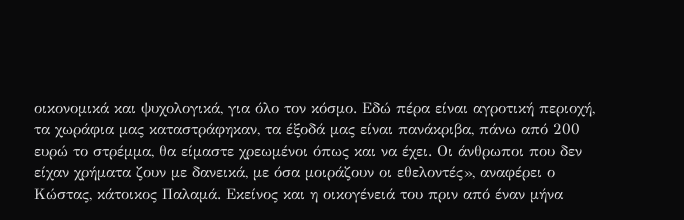οικονομικά και ψυχολογικά, για όλο τον κόσμο. Εδώ πέρα είναι αγροτική περιοχή, τα χωράφια μας καταστράφηκαν, τα έξοδά μας είναι πανάκριβα, πάνω από 200 ευρώ το στρέμμα, θα είμαστε χρεωμένοι όπως και να έχει. Οι άνθρωποι που δεν είχαν χρήματα ζουν με δανεικά, με όσα μοιράζουν οι εθελοντές», αναφέρει ο Κώστας, κάτοικος Παλαμά. Εκείνος και η οικογένειά του πριν από έναν μήνα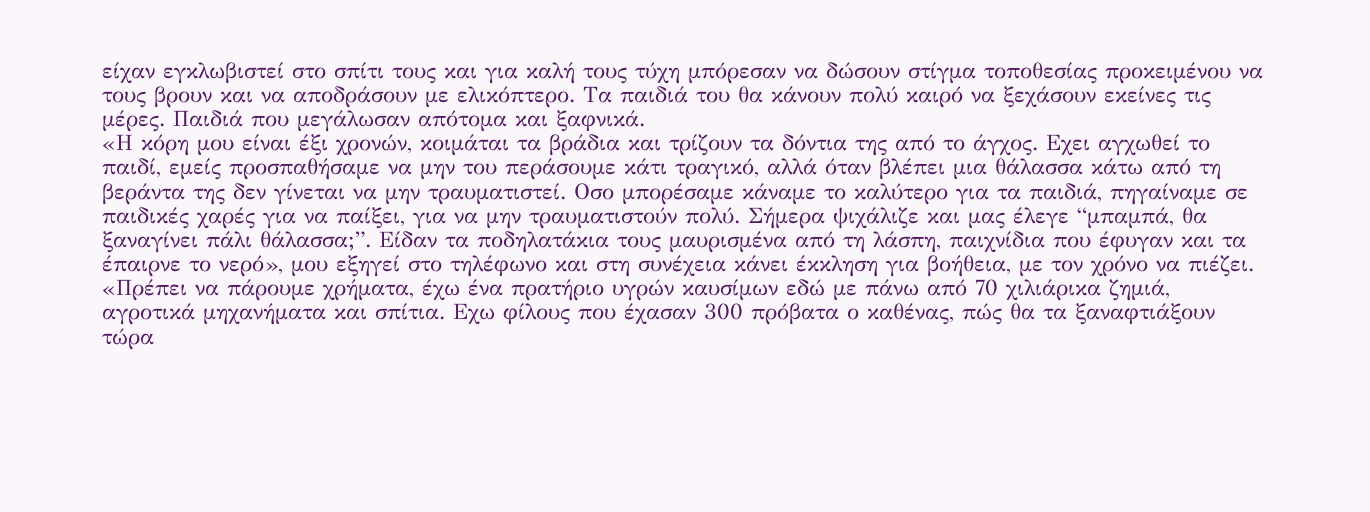είχαν εγκλωβιστεί στο σπίτι τους και για καλή τους τύχη μπόρεσαν να δώσουν στίγμα τοποθεσίας προκειμένου να τους βρουν και να αποδράσουν με ελικόπτερο. Τα παιδιά του θα κάνουν πολύ καιρό να ξεχάσουν εκείνες τις μέρες. Παιδιά που μεγάλωσαν απότομα και ξαφνικά.
«Η κόρη μου είναι έξι χρονών, κοιμάται τα βράδια και τρίζουν τα δόντια της από το άγχος. Εχει αγχωθεί το παιδί, εμείς προσπαθήσαμε να μην του περάσουμε κάτι τραγικό, αλλά όταν βλέπει μια θάλασσα κάτω από τη βεράντα της δεν γίνεται να μην τραυματιστεί. Οσο μπορέσαμε κάναμε το καλύτερο για τα παιδιά, πηγαίναμε σε παιδικές χαρές για να παίξει, για να μην τραυματιστούν πολύ. Σήμερα ψιχάλιζε και μας έλεγε “μπαμπά, θα ξαναγίνει πάλι θάλασσα;”. Είδαν τα ποδηλατάκια τους μαυρισμένα από τη λάσπη, παιχνίδια που έφυγαν και τα έπαιρνε το νερό», μου εξηγεί στο τηλέφωνο και στη συνέχεια κάνει έκκληση για βοήθεια, με τον χρόνο να πιέζει.
«Πρέπει να πάρουμε χρήματα, έχω ένα πρατήριο υγρών καυσίμων εδώ με πάνω από 70 χιλιάρικα ζημιά, αγροτικά μηχανήματα και σπίτια. Εχω φίλους που έχασαν 300 πρόβατα ο καθένας, πώς θα τα ξαναφτιάξουν τώρα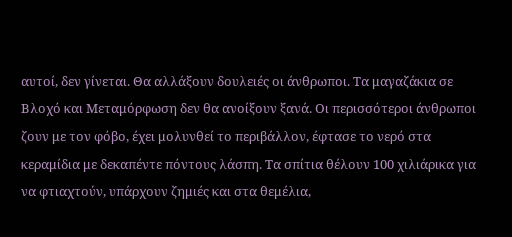αυτοί, δεν γίνεται. Θα αλλάξουν δουλειές οι άνθρωποι. Τα μαγαζάκια σε Βλοχό και Μεταμόρφωση δεν θα ανοίξουν ξανά. Οι περισσότεροι άνθρωποι ζουν με τον φόβο, έχει μολυνθεί το περιβάλλον, έφτασε το νερό στα κεραμίδια με δεκαπέντε πόντους λάσπη. Τα σπίτια θέλουν 100 χιλιάρικα για να φτιαχτούν, υπάρχουν ζημιές και στα θεμέλια,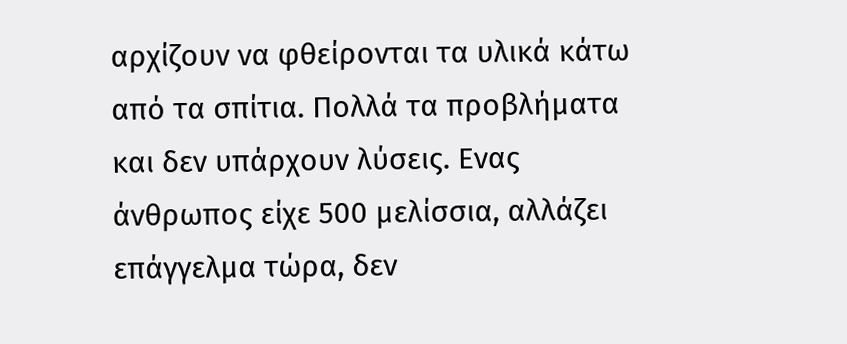αρχίζουν να φθείρονται τα υλικά κάτω από τα σπίτια. Πολλά τα προβλήματα και δεν υπάρχουν λύσεις. Ενας άνθρωπος είχε 500 μελίσσια, αλλάζει επάγγελμα τώρα, δεν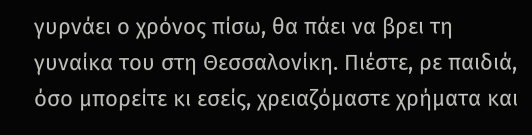γυρνάει ο χρόνος πίσω, θα πάει να βρει τη γυναίκα του στη Θεσσαλονίκη. Πιέστε, ρε παιδιά, όσο μπορείτε κι εσείς, χρειαζόμαστε χρήματα και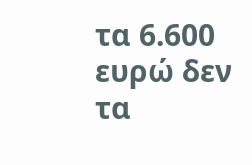τα 6.600 ευρώ δεν τα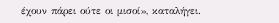έχουν πάρει ούτε οι μισοί», καταλήγει.